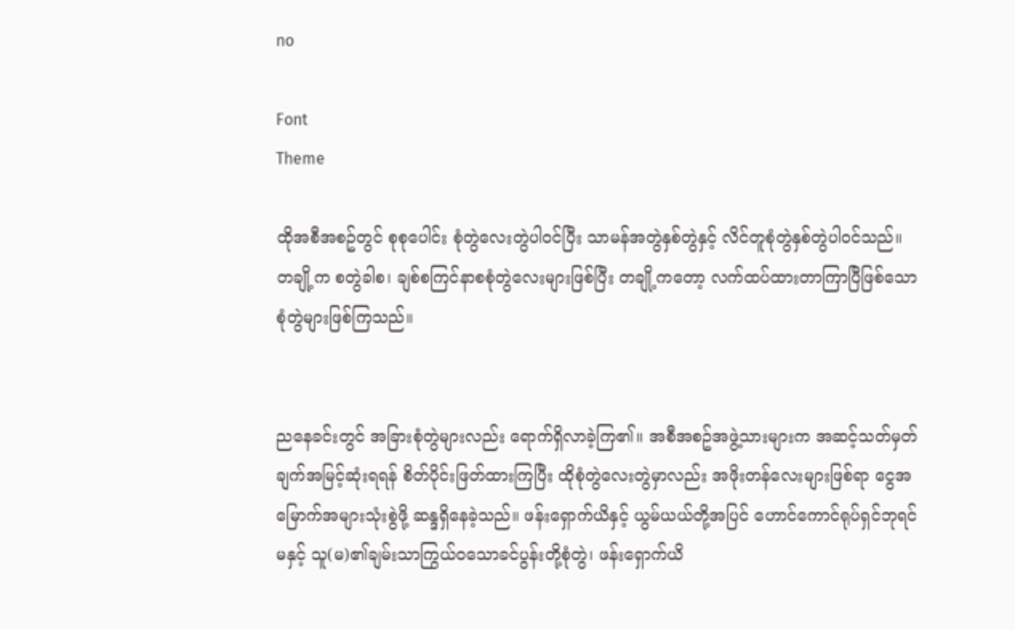no

Font
Theme

ထိုအစီအစဥ်တွင် စုစုပေါင်း စုံတွဲလေးတွဲပါဝင်ပြီး သာမန်အတွဲနှစ်တွဲနှင့် လိင်တူစုံတွဲနှစ်တွဲပါဝင်သည်။ တချို့က စတွဲခါစ၊ ချစ်စကြင်နာစစုံတွဲလေးများဖြစ်ပြီး တချို့ကတော့ လက်ထပ်ထားတာကြာပြီဖြစ်သော စုံတွဲများဖြစ်ကြသည်။


ညနေခင်းတွင် အခြားစုံတွဲများလည်း ရောက်ရှိလာခဲ့ကြ၏။ အစီအစဥ်အဖွဲ့သားများက အဆင့်သတ်မှတ်ချက်အမြင့်ဆုံးရရန် စိတ်ပိုင်းဖြတ်ထားကြပြီး ထိုစုံတွဲလေးတွဲမှာလည်း အဖိုးတန်လေးများဖြစ်ရာ ငွေအမြောက်အများသုံးစွဲဖို့ ဆန္ဒရှိနေခဲ့သည်။ ဖန်းရှောက်ယိနှင့် ယွမ်ယယ်တို့အပြင် ဟောင်ကောင်ရုပ်ရှင်ဘုရင်မနှင့် သူ(မ)၏ချမ်းသာကြွယ်ဝသောခင်ပွန်းတို့စုံတွဲ၊ ဖန်းရှောက်ယိ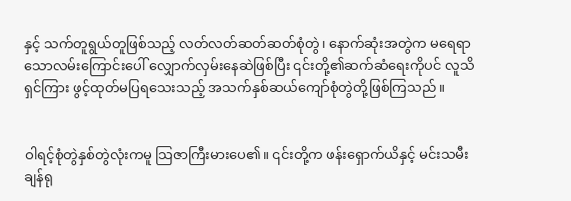နှင့် သက်တူရွယ်တူဖြစ်သည့် လတ်လတ်ဆတ်ဆတ်စုံတွဲ၊ နောက်ဆုံးအတွဲက မရေရာသောလမ်းကြောင်းပေါ် လျှောက်လှမ်းနေဆဲဖြစ်ပြီး ၎င်းတို့၏ဆက်ဆံရေးကိုပင် လူသိရှင်ကြား ဖွင့်ထုတ်မပြရသေးသည့် အသက်နှစ်ဆယ်ကျော်စုံတွဲတို့ဖြစ်ကြသည်။


ဝါရင့်စုံတွဲနှစ်တွဲလုံးကမူ သြဇာကြီးမားပေ၏။ ၎င်းတို့က ဖန်းရှောက်ယိနှင့် မင်းသမီးချန်ရု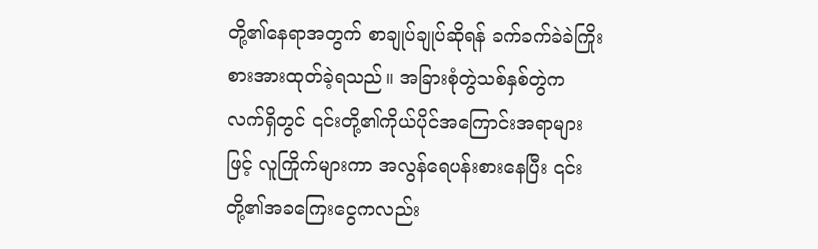တို့၏နေရာအတွက် စာချုပ်ချုပ်ဆိုရန် ခက်ခက်ခဲခဲကြိုးစားအားထုတ်ခဲ့ရသည်။ အခြားစုံတွဲသစ်နှစ်တွဲက လက်ရှိတွင် ၎င်းတို့၏ကိုယ်ပိုင်အကြောင်းအရာများဖြင့် လူကြိုက်များကာ အလွန်ရေပန်းစားနေပြီး ၎င်းတို့၏အခကြေးငွေကလည်း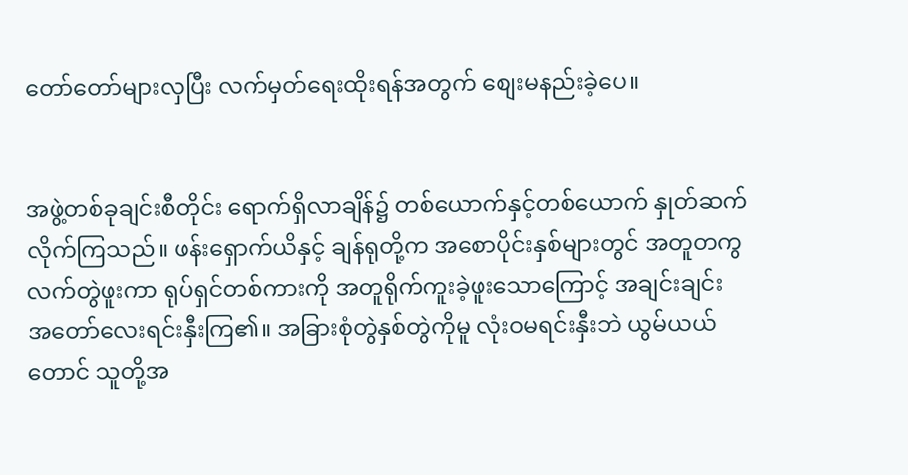တော်တော်များလှပြီး လက်မှတ်ရေးထိုးရန်အတွက် စျေးမနည်းခဲ့ပေ။


အဖွဲ့တစ်ခုချင်းစီတိုင်း ရောက်ရှိလာချိန်၌ တစ်ယောက်နှင့်တစ်ယောက် နှုတ်ဆက်လိုက်ကြသည်။ ဖန်းရှောက်ယိနှင့် ချန်ရုတို့က အစောပိုင်းနှစ်များတွင် အတူတကွ လက်တွဲဖူးကာ ရုပ်ရှင်တစ်ကားကို အတူရိုက်ကူးခဲ့ဖူးသောကြောင့် အချင်းချင်း အတော်လေးရင်းနှီးကြ၏။ အခြားစုံတွဲနှစ်တွဲကိုမူ လုံးဝမရင်းနှီးဘဲ ယွမ်ယယ်တောင် သူတို့အ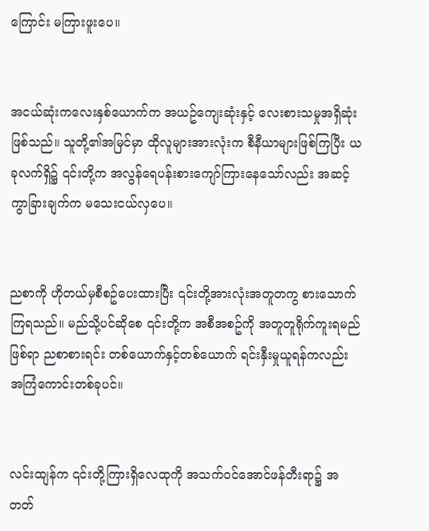ကြောင်း မကြားဖူးပေ။


အငယ်ဆုံးကလေးနှစ်ယောက်က အယဥ်ကျေးဆုံးနှင့် လေးစားသမှုအရှိဆုံးဖြစ်သည်။ သူတို့၏အမြင်မှာ ထိုလူများအားလုံးက စီနီယာများဖြစ်ကြပြီး ယခုလက်ရှိ၌ ၎င်းတို့က အလွန်ရေပန်းစားကျော်ကြားနေသော်လည်း အဆင့်ကွာခြားချက်က မသေးငယ်လှပေ။


ညစာကို ဟိုတယ်မှစီစဥ်ပေးထားပြီး ၎င်းတို့အားလုံးအတူတကွ စားသောက်ကြရသည်။ မည်သို့ပင်ဆိုစေ ၎င်းတို့က အစီအစဥ်ကို အတူတူရိုက်ကူးရမည်ဖြစ်ရာ ညစာစားရင်း တစ်ယောက်နှင့်တစ်ယောက် ရင်းနှီးမှုယူရန်ကလည်း အကြံကောင်းတစ်ခုပင်။


လင်းထျန်က ၎င်းတို့ကြားရှိလေထုကို အသက်ဝင်အောင်ဖန်တီးရာ၌ အတတ်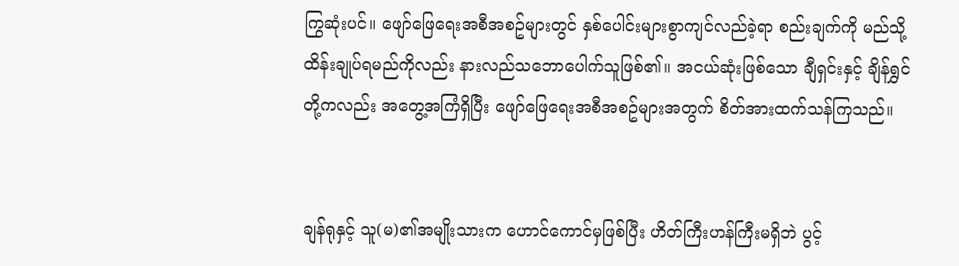ကြွဆုံးပင်။ ဖျော်ဖြေရေးအစီအစဥ်များတွင် နှစ်ပေါင်းများစွာကျင်လည်ခဲ့ရာ စည်းချက်ကို မည်သို့ထိန်းချုပ်ရမည်ကိုလည်း နားလည်သဘောပေါက်သူဖြစ်၏။ အငယ်ဆုံးဖြစ်သော ချီရှင်းနှင့် ချိန်ရွှင်တို့ကလည်း အတွေ့အကြံရှိပြီး ဖျော်ဖြေရေးအစီအစဥ်များအတွက် စိတ်အားထက်သန်ကြသည်။


ချန်ရုနှင့် သူ(မ)၏အမျိုးသားက ဟောင်ကောင်မှဖြစ်ပြီး ဟိတ်ကြီးဟန်ကြီးမရှိဘဲ ပွင့်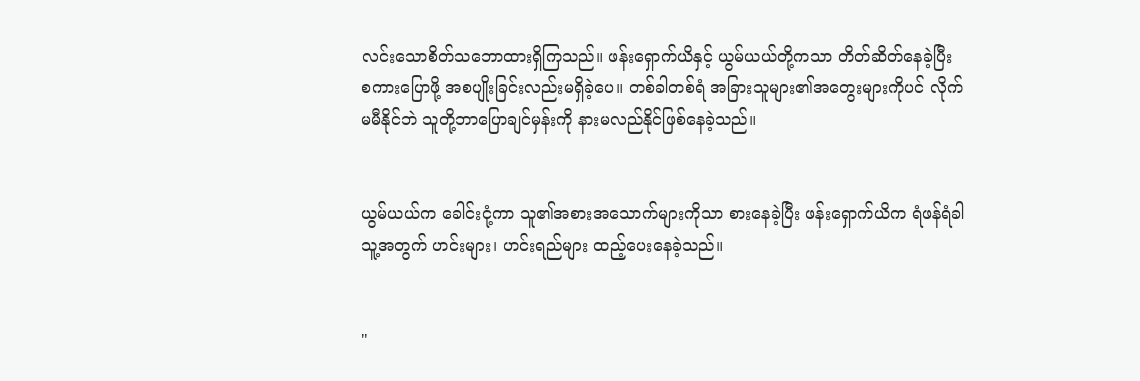လင်းသောစိတ်သဘောထားရှိကြသည်။ ဖန်းရှောက်ယိနှင့် ယွမ်ယယ်တို့ကသာ တိတ်ဆိတ်နေခဲ့ပြီး စကားပြောဖို့ အစပျိုးခြင်းလည်းမရှိခဲ့ပေ။ တစ်ခါတစ်ရံ အခြားသူများ၏အတွေးများကိုပင် လိုက်မမီနိုင်ဘဲ သူတို့ဘာပြောချင်မှန်းကို နားမလည်နိုင်ဖြစ်နေခဲ့သည်။


ယွမ်ယယ်က ခေါင်းငုံ့ကာ သူ၏အစားအသောက်များကိုသာ စားနေခဲ့ပြီး ဖန်းရှောက်ယိက ရံဖန်ရံခါ သူ့အတွက် ဟင်းများ၊ ဟင်းရည်များ ထည့်ပေးနေခဲ့သည်။


"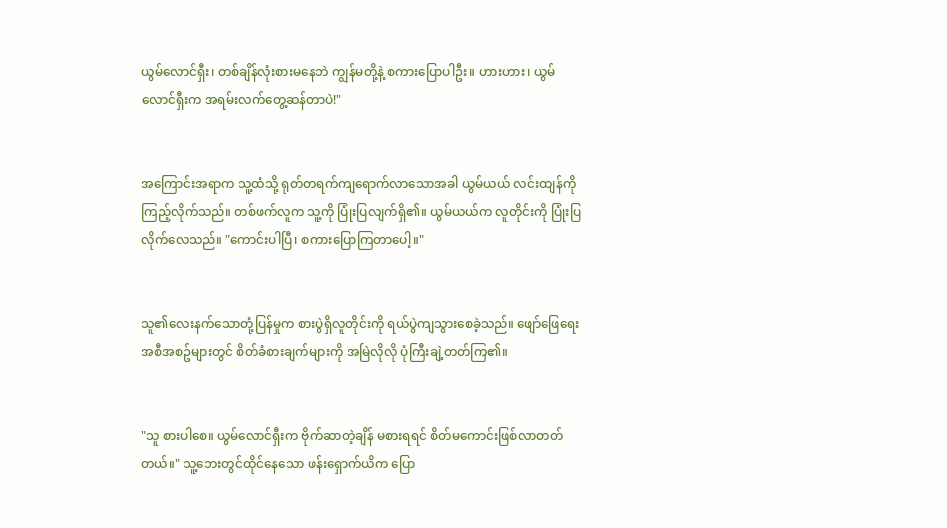ယွမ်လောင်ရှီး၊ တစ်ချိန်လုံးစားမနေဘဲ ကျွန်မတို့နဲ့ စကားပြောပါဦး။ ဟားဟား၊ ယွမ်လောင်ရှီးက အရမ်းလက်တွေ့ဆန်တာပဲ!"


အကြောင်းအရာက သူ့ထံသို့ ရုတ်တရက်ကျရောက်လာသောအခါ ယွမ်ယယ် လင်းထျန်ကို ကြည့်လိုက်သည်။ တစ်ဖက်လူက သူ့ကို ပြုံးပြလျက်ရှိ၏။ ယွမ်ယယ်က လူတိုင်းကို ပြုံးပြလိုက်လေသည်။ "ကောင်းပါပြီ၊ စကားပြောကြတာပေါ့။"


သူ၏လေးနက်သောတုံ့ပြန်မှုက စားပွဲရှိလူတိုင်းကို ရယ်ပွဲကျသွားစေခဲ့သည်။ ဖျော်ဖြေရေးအစီအစဥ်များတွင် စိတ်ခံစားချက်များကို အမြဲလိုလို ပုံကြီးချဲ့တတ်ကြ၏။


"သူ စားပါစေ။ ယွမ်လောင်ရှီးက ဗိုက်ဆာတဲ့ချိန် မစားရရင် စိတ်မကောင်းဖြစ်လာတတ်တယ်။" သူ့ဘေးတွင်ထိုင်နေသော ဖန်းရှောက်ယိက ပြော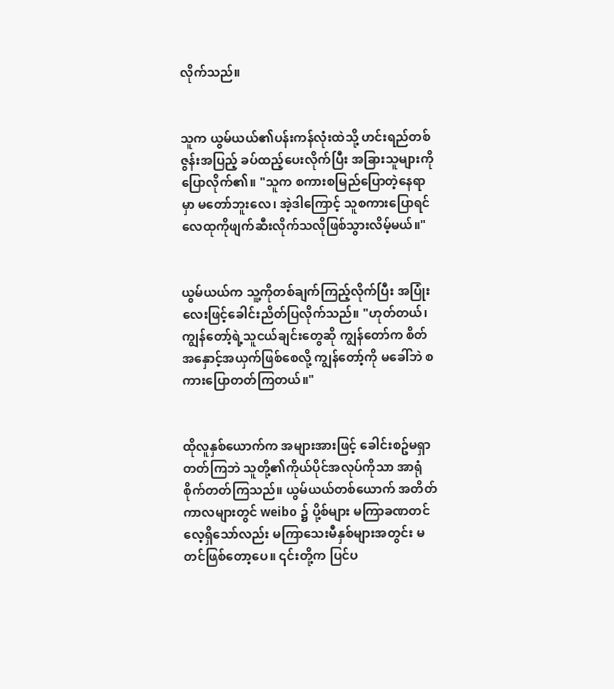လိုက်သည်။


သူက ယွမ်ယယ်၏ပန်းကန်လုံးထဲသို့ ဟင်းရည်တစ်ဇွန်းအပြည့် ခပ်ထည့်ပေးလိုက်ပြီး အခြားသူများကို ပြောလိုက်၏။ "သူက စကားစမြည်ပြောတဲ့နေရာမှာ မတော်ဘူးလေ၊ အဲ့ဒါကြောင့် သူစကားပြောရင် လေထုကိုဖျက်ဆီးလိုက်သလိုဖြစ်သွားလိမ့်မယ်။"


ယွမ်ယယ်က သူ့ကိုတစ်ချက်ကြည့်လိုက်ပြီး အပြုံးလေးဖြင့်ခေါင်းညိတ်ပြလိုက်သည်။ "ဟုတ်တယ်၊ ကျွန်တော့်ရဲ့သူငယ်ချင်းတွေဆို ကျွန်တော်က စိတ်အနှောင့်အယှက်ဖြစ်စေလို့ ကျွန်တော့်ကို မခေါ်ဘဲ စကားပြောတတ်ကြတယ်။"


ထိုလူနှစ်ယောက်က အများအားဖြင့် ခေါင်းစဥ်မရှာတတ်ကြဘဲ သူတို့၏ကိုယ်ပိုင်အလုပ်ကိုသာ အာရုံစိုက်တတ်ကြသည်။ ယွမ်ယယ်တစ်ယောက် အတိတ်ကာလများတွင် weibo ၌ ပို့စ်များ မကြာခဏတင်လေ့ရှိသော်လည်း မကြာသေးမီနှစ်များအတွင်း မတင်ဖြစ်တော့ပေ။ ၎င်းတို့က ပြင်ပ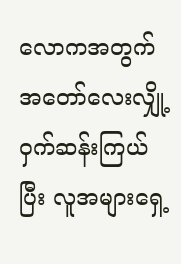လောကအတွက် အတော်လေးလျှို့ဝှက်ဆန်းကြယ်ပြီး လူအများရှေ့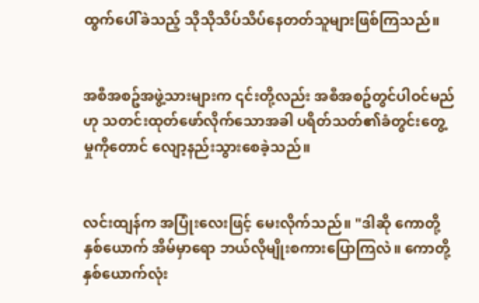ထွက်ပေါ်ခဲသည့် သိုသိုသိပ်သိပ်နေတတ်သူများဖြစ်ကြသည်။


အစီအစဥ်အဖွဲ့သားများက ၎င်းတို့လည်း အစီအစဥ်တွင်ပါဝင်မည်ဟု သတင်းထုတ်ဖော်လိုက်သောအခါ ပရိတ်သတ်၏ခံတွင်းတွေ့မှုကိုတောင် လျော့နည်းသွားစေခဲ့သည်။


လင်းထျန်က အပြုံးလေးဖြင့် မေးလိုက်သည်။ "ဒါဆို ကောတို့နှစ်ယောက် အိမ်မှာရော ဘယ်လိုမျိုးစကားပြောကြလဲ။ ကောတို့နှစ်ယောက်လုံး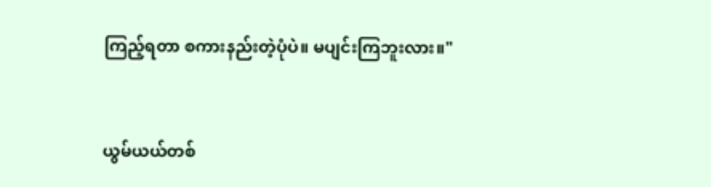ကြည့်ရတာ စကားနည်းတဲ့ပုံပဲ။ မပျင်းကြဘူးလား။"


ယွမ်ယယ်တစ်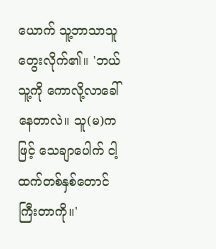ယောက် သူ့ဘာသာသူ တွေးလိုက်၏။ 'ဘယ်သူ့ကို ကောလို့လာခေါ်နေတာလဲ။ သူ(မ)ကဖြင့် သေချာပေါက် ငါ့ထက်တစ်နှစ်တောင် ကြီးတာကို။'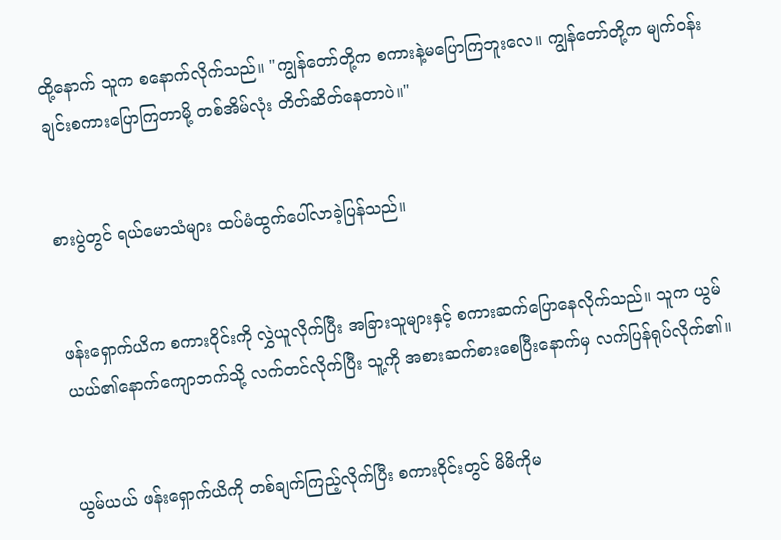ထို့နောက် သူက စနောက်လိုက်သည်။ "ကျွန်တော်တို့က စကားနဲ့မပြောကြဘူးလေ။ ကျွန်တော်တို့က မျက်ဝန်းချင်းစကားပြောကြတာမို့ တစ်အိမ်လုံး တိတ်ဆိတ်နေတာပဲ။"


စားပွဲတွင် ရယ်မောသံများ ထပ်မံထွက်ပေါ်လာခဲ့ပြန်သည်။


ဖန်းရှောက်ယိက စကားဝိုင်းကို လွှဲယူလိုက်ပြီး အခြားသူများနှင့် စကားဆက်ပြောနေလိုက်သည်။ သူက ယွမ်ယယ်၏နောက်ကျောဘက်သို့ လက်တင်လိုက်ပြီး သူ့ကို အစားဆက်စားစေပြီးနောက်မှ လက်ပြန်ရုပ်လိုက်၏။


ယွမ်ယယ် ဖန်းရှောက်ယိကို တစ်ချက်ကြည့်လိုက်ပြီး စကားဝိုင်းတွင် မိမိကိုမ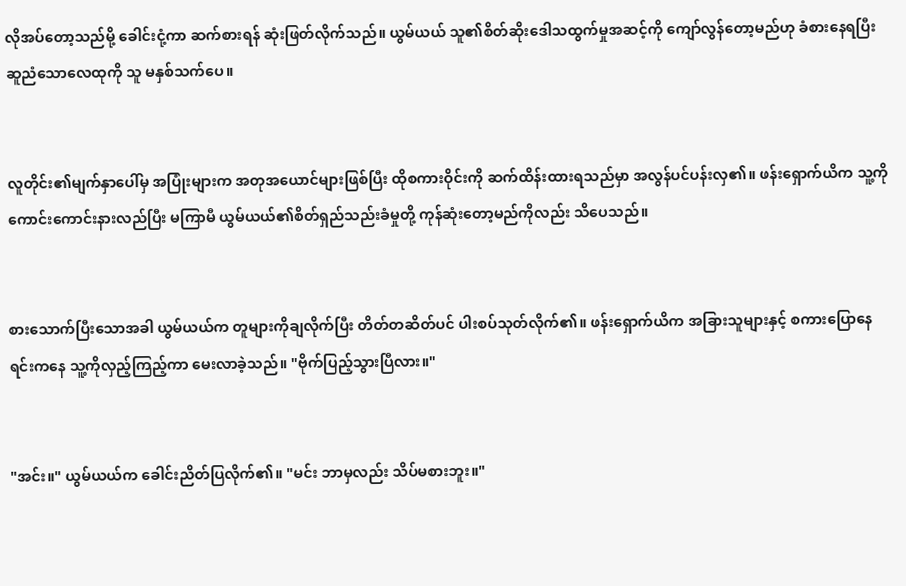လိုအပ်တော့သည်မို့ ခေါင်းငုံ့ကာ ဆက်စားရန် ဆုံးဖြတ်လိုက်သည်။ ယွမ်ယယ် သူ၏စိတ်ဆိုးဒေါသထွက်မှုအဆင့်ကို ကျော်လွန်တော့မည်ဟု ခံစားနေရပြီး ဆူညံသောလေထုကို သူ မနှစ်သက်ပေ။


လူတိုင်း၏မျက်နှာပေါ်မှ အပြုံးများက အတုအယောင်များဖြစ်ပြီး ထိုစကားဝိုင်းကို ဆက်ထိန်းထားရသည်မှာ အလွန်ပင်ပန်းလှ၏။ ဖန်းရှောက်ယိက သူ့ကိုကောင်းကောင်းနားလည်ပြီး မကြာမီ ယွမ်ယယ်၏စိတ်ရှည်သည်းခံမှုတို့ ကုန်ဆုံးတော့မည်ကိုလည်း သိပေသည်။


စားသောက်ပြီးသောအခါ ယွမ်ယယ်က တူများကိုချလိုက်ပြီး တိတ်တဆိတ်ပင် ပါးစပ်သုတ်လိုက်၏။ ဖန်းရှောက်ယိက အခြားသူများနှင့် စကားပြောနေရင်းကနေ သူ့ကိုလှည့်ကြည့်ကာ မေးလာခဲ့သည်။ "ဗိုက်ပြည့်သွားပြီလား။"


"အင်း။" ယွမ်ယယ်က ခေါင်းညိတ်ပြလိုက်၏။ "မင်း ဘာမှလည်း သိပ်မစားဘူး။"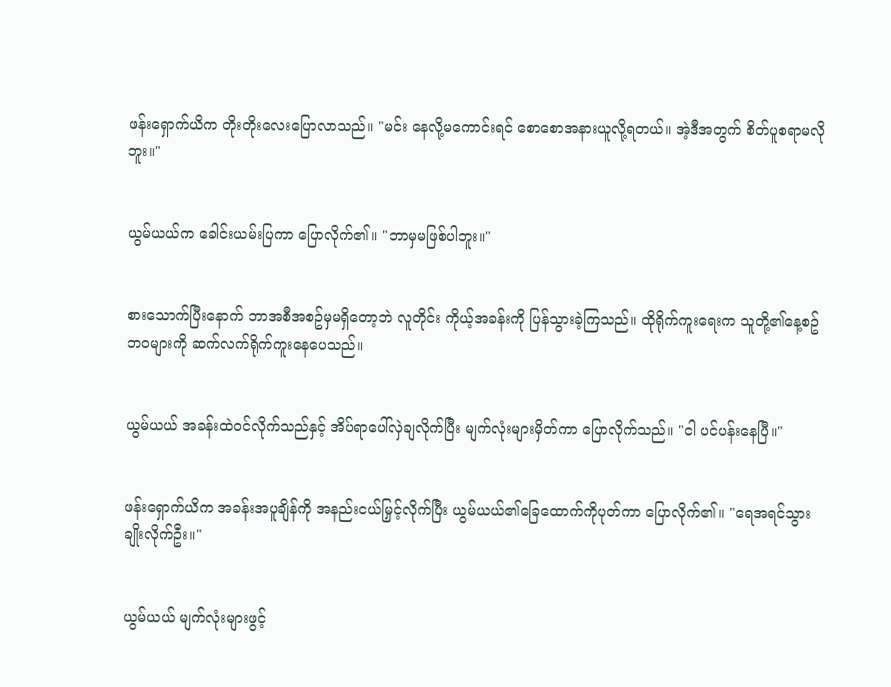ဖန်းရှောက်ယိက တိုးတိုးလေးပြောလာသည်။ "မင်း နေလို့မကောင်းရင် စောစောအနားယူလို့ရတယ်။ အဲ့ဒီအတွက် စိတ်ပူစရာမလိုဘူး။"


ယွမ်ယယ်က ခေါင်းယမ်းပြကာ ပြောလိုက်၏။ "ဘာမှမဖြစ်ပါဘူး။"


စားသောက်ပြီးနောက် ဘာအစီအစဥ်မှမရှိတော့ဘဲ လူတိုင်း ကိုယ့်အခန်းကို ပြန်သွားခဲ့ကြသည်။ ထိုရိုက်ကူးရေးက သူတို့၏နေ့စဥ်ဘဝများကို ဆက်လက်ရိုက်ကူးနေပေသည်။


ယွမ်ယယ် အခန်းထဲဝင်လိုက်သည်နှင့် အိပ်ရာပေါ်လှဲချလိုက်ပြီး မျက်လုံးများမှိတ်ကာ ပြောလိုက်သည်။ "ငါ ပင်ပန်းနေပြီ။"


ဖန်းရှောက်ယိက အခန်းအပူချိန်ကို အနည်းငယ်မြှင့်လိုက်ပြီး ယွမ်ယယ်၏ခြေထောက်ကိုပုတ်ကာ ပြောလိုက်၏။ "ရေအရင်သွားချိုးလိုက်ဦး။"


ယွမ်ယယ် မျက်လုံးများဖွင့်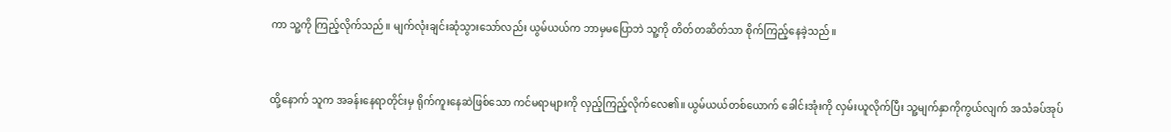ကာ သူ့ကို ကြည့်လိုက်သည်။ မျက်လုံးချင်းဆုံသွားသော်လည်း ယွမ်ယယ်က ဘာမှမပြောဘဲ သူ့ကို တိတ်တဆိတ်သာ စိုက်ကြည့်နေခဲ့သည်။


ထို့နောက် သူက အခန်းနေရာတိုင်းမှ ရိုက်ကူးနေဆဲဖြစ်သော ကင်မရာများကို လှည့်ကြည့်လိုက်လေ၏။ ယွမ်ယယ်တစ်ယောက် ခေါင်းအုံးကို လှမ်းယူလိုက်ပြီး သူ့မျက်နှာကိုကွယ်လျက် အသံခပ်အုပ်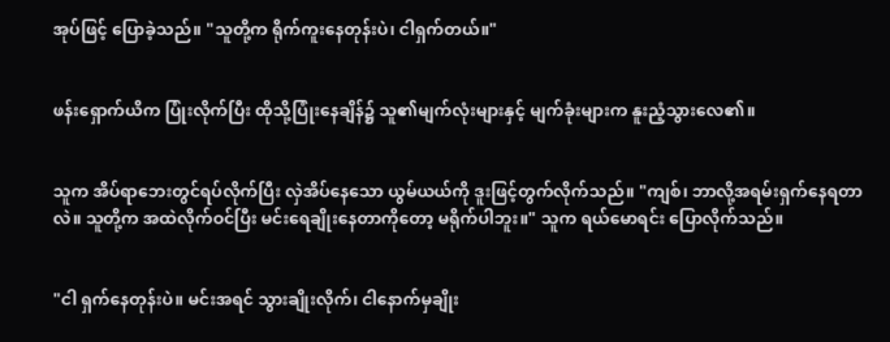အုပ်ဖြင့် ပြောခဲ့သည်။ "သူတို့က ရိုက်ကူးနေတုန်းပဲ၊ ငါရှက်တယ်။"


ဖန်းရှောက်ယိက ပြုံးလိုက်ပြီး ထိုသို့ပြုံးနေချိန်၌ သူ၏မျက်လုံးများနှင့် မျက်ခုံးများက နူးညံ့သွားလေ၏။


သူက အိပ်ရာဘေးတွင်ရပ်လိုက်ပြီး လှဲအိပ်နေသော ယွမ်ယယ်ကို ဒူးဖြင့်တွက်လိုက်သည်။ "ကျစ်၊ ဘာလို့အရမ်းရှက်နေရတာလဲ။ သူတို့က အထဲလိုက်ဝင်ပြီး မင်းရေချိုးနေတာကိုတော့ မရိုက်ပါဘူး။" သူက ရယ်မောရင်း ပြောလိုက်သည်။


"ငါ ရှက်နေတုန်းပဲ။ မင်းအရင် သွားချိုးလိုက်၊ ငါနောက်မှချိုး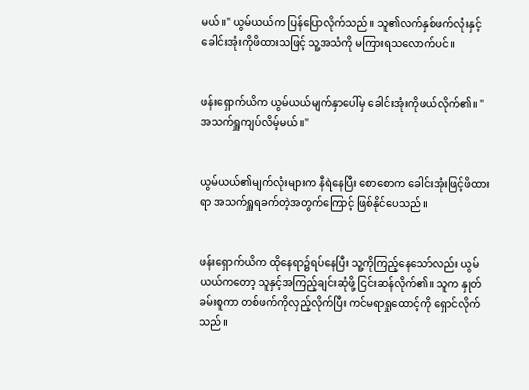မယ်။" ယွမ်ယယ်က ပြန်ပြောလိုက်သည်။ သူ၏လက်နှစ်ဖက်လုံးနှင့် ခေါင်းအုံးကိုဖိထားသဖြင့် သူ့အသံကို မကြားရသလောက်ပင်။


ဖန်းရှောက်ယိက ယွမ်ယယ်မျက်နှာပေါ်မှ ခေါင်းအုံးကိုဖယ်လိုက်၏။ "အသက်ရှူကျပ်လိမ့်မယ်။"


ယွမ်ယယ်၏မျက်လုံးများက နီရဲနေပြီး စောစောက ခေါင်းအုံးဖြင့်ဖိထားရာ အသက်ရှူရခက်တဲ့အတွက်ကြောင့် ဖြစ်နိုင်ပေသည်။


ဖန်းရှောက်ယိက ထိုနေရာ၌ရပ်နေပြီး သူ့ကိုကြည့်နေသော်လည်း ယွမ်ယယ်ကတော့ သူနှင့်အကြည့်ချင်းဆုံဖို့ ငြင်းဆန်လိုက်၏။ သူက နှုတ်ခမ်းစူကာ တစ်ဖက်ကိုလှည့်လိုက်ပြီး ကင်မရာရှုထောင့်ကို ရှောင်လိုက်သည်။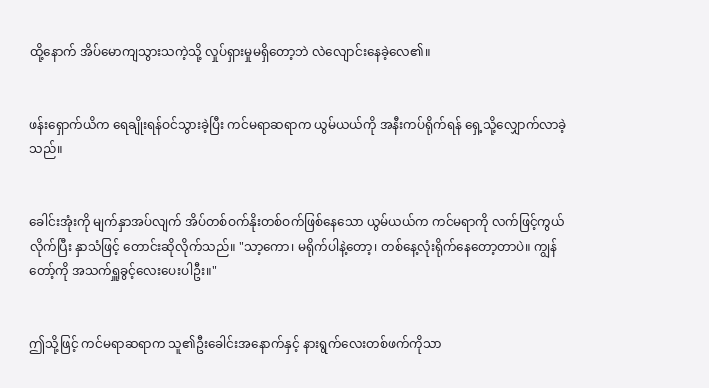ထို့နောက် အိပ်မောကျသွားသကဲ့သို့ လှုပ်ရှားမှုမရှိတော့ဘဲ လဲလျောင်းနေခဲ့လေ၏။


ဖန်းရှောက်ယိက ရေချိုးရန်ဝင်သွားခဲ့ပြီး ကင်မရာဆရာက ယွမ်ယယ်ကို အနီးကပ်ရိုက်ရန် ရှေ့သို့လျှောက်လာခဲ့သည်။


ခေါင်းအုံးကို မျက်နှာအပ်လျက် အိပ်တစ်ဝက်နိုးတစ်ဝက်ဖြစ်နေသော ယွမ်ယယ်က ကင်မရာကို လက်ဖြင့်ကွယ်လိုက်ပြီး နှာသံဖြင့် တောင်းဆိုလိုက်သည်။ "သာ့ကော၊ မရိုက်ပါနဲ့တော့၊ တစ်နေ့လုံးရိုက်နေတော့တာပဲ။ ကျွန်တော့်ကို အသက်ရှူခွင့်လေးပေးပါဦး။"


ဤသို့ဖြင့် ကင်မရာဆရာက သူ၏ဦးခေါင်းအနောက်နှင့် နားရွက်လေးတစ်ဖက်ကိုသာ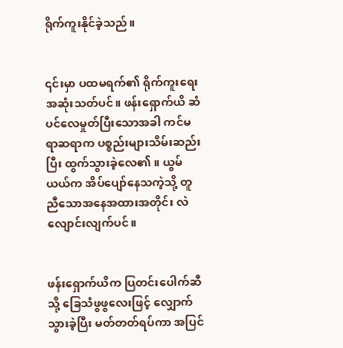ရိုက်ကူးနိုင်ခဲ့သည်။


၎င်းမှာ ပထမရက်၏ ရိုက်ကူးရေးအဆုံးသတ်ပင်။ ဖန်းရှောက်ယိ ဆံပင်လေမှုတ်ပြီးသောအခါ ကင်မရာဆရာက ပစ္စည်းများသိမ်းဆည်းပြီး ထွက်သွားခဲ့လေ၏။ ယွမ်ယယ်က အိပ်ပျော်နေသကဲ့သို့ တူညီသောအနေအထားအတိုင်း လဲလျောင်းလျက်ပင်။


ဖန်းရှောက်ယိက ပြတင်းပေါက်ဆီသို့ ခြေသံဖွဖွလေးဖြင့် လျှောက်သွားခဲ့ပြီး မတ်တတ်ရပ်ကာ အပြင်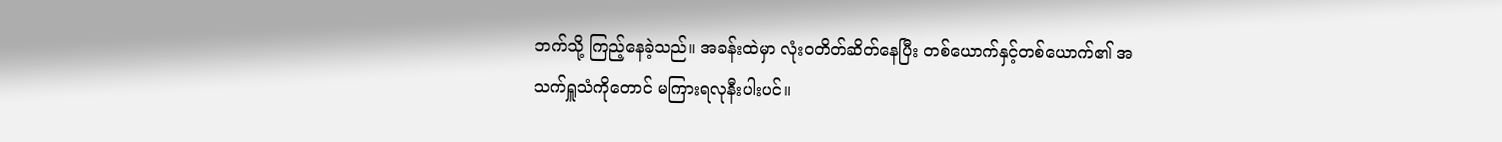ဘက်သို့ ကြည့်နေခဲ့သည်။ အခန်းထဲမှာ လုံးဝတိတ်ဆိတ်နေပြီး တစ်ယောက်နှင့်တစ်ယောက်၏ အသက်ရှူသံကိုတောင် မကြားရလုနီးပါးပင်။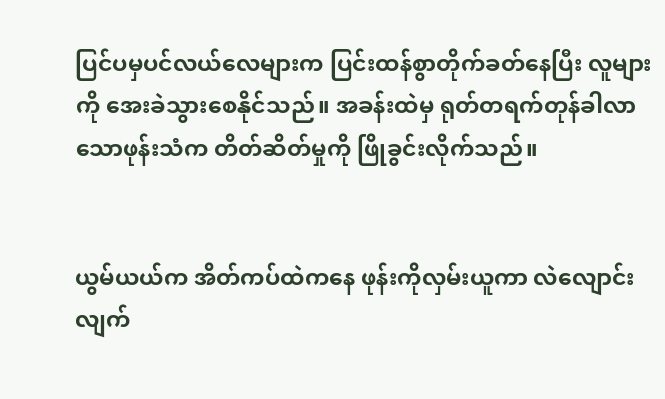ပြင်ပမှပင်လယ်လေများက ပြင်းထန်စွာတိုက်ခတ်နေပြီး လူများကို အေးခဲသွားစေနိုင်သည်။ အခန်းထဲမှ ရုတ်တရက်တုန်ခါလာသောဖုန်းသံက တိတ်ဆိတ်မှုကို ဖြိုခွင်းလိုက်သည်။


ယွမ်ယယ်က အိတ်ကပ်ထဲကနေ ဖုန်းကိုလှမ်းယူကာ လဲလျောင်းလျက်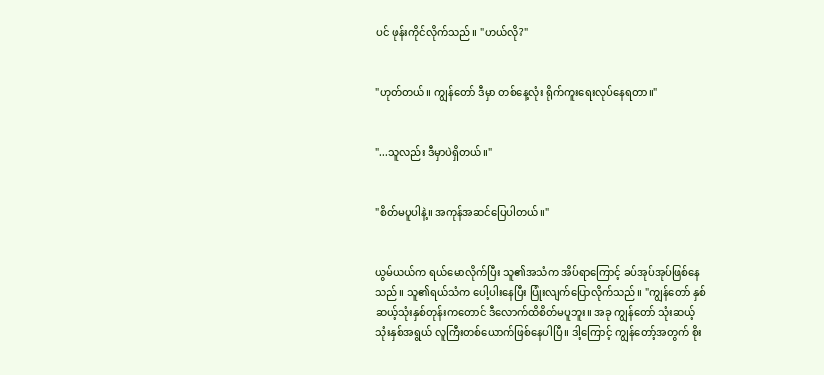ပင် ဖုန်းကိုင်လိုက်သည်။ "ဟယ်လို?"


"ဟုတ်တယ်။ ကျွန်တော် ဒီမှာ တစ်နေ့လုံး ရိုက်ကူးရေးလုပ်နေရတာ။"


"...သူလည်း ဒီမှာပဲရှိတယ်။"


"စိတ်မပူပါနဲ့။ အကုန်အဆင်ပြေပါတယ်။"


ယွမ်ယယ်က ရယ်မောလိုက်ပြီး သူ၏အသံက အိပ်ရာကြောင့် ခပ်အုပ်အုပ်ဖြစ်နေသည်။ သူ၏ရယ်သံက ပေါ့ပါးနေပြီး ပြုံးလျက်ပြောလိုက်သည်။ "ကျွန်တော် နှစ်ဆယ့်သုံးနှစ်တုန်းကတောင် ဒီလောက်ထိစိတ်မပူဘူး။ အခု ကျွန်တော် သုံးဆယ့်သုံးနှစ်အရွယ် လူကြီးတစ်ယောက်ဖြစ်နေပါပြီ။ ဒါ့ကြောင့် ကျွန်တော့်အတွက် စိုး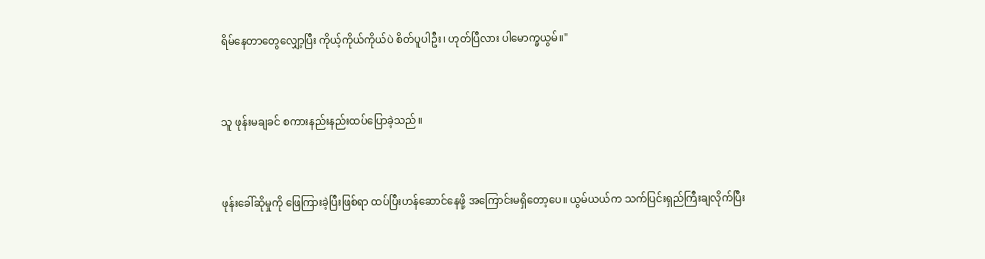ရိမ်နေတာတွေလျှော့ပြီး ကိုယ့်ကိုယ်ကိုယ်ပဲ စိတ်ပူပါဦး၊ ဟုတ်ပြီလား ပါမောက္ခယွမ်။"


သူ ဖုန်းမချခင် စကားနည်းနည်းထပ်ပြောခဲ့သည်။


ဖုန်းခေါ်ဆိုမှုကို ဖြေကြားခဲ့ပြီးဖြစ်ရာ ထပ်ပြီးဟန်ဆောင်နေဖို့ အကြောင်းမရှိတော့ပေ။ ယွမ်ယယ်က သက်ပြင်းရှည်ကြီးချလိုက်ပြီး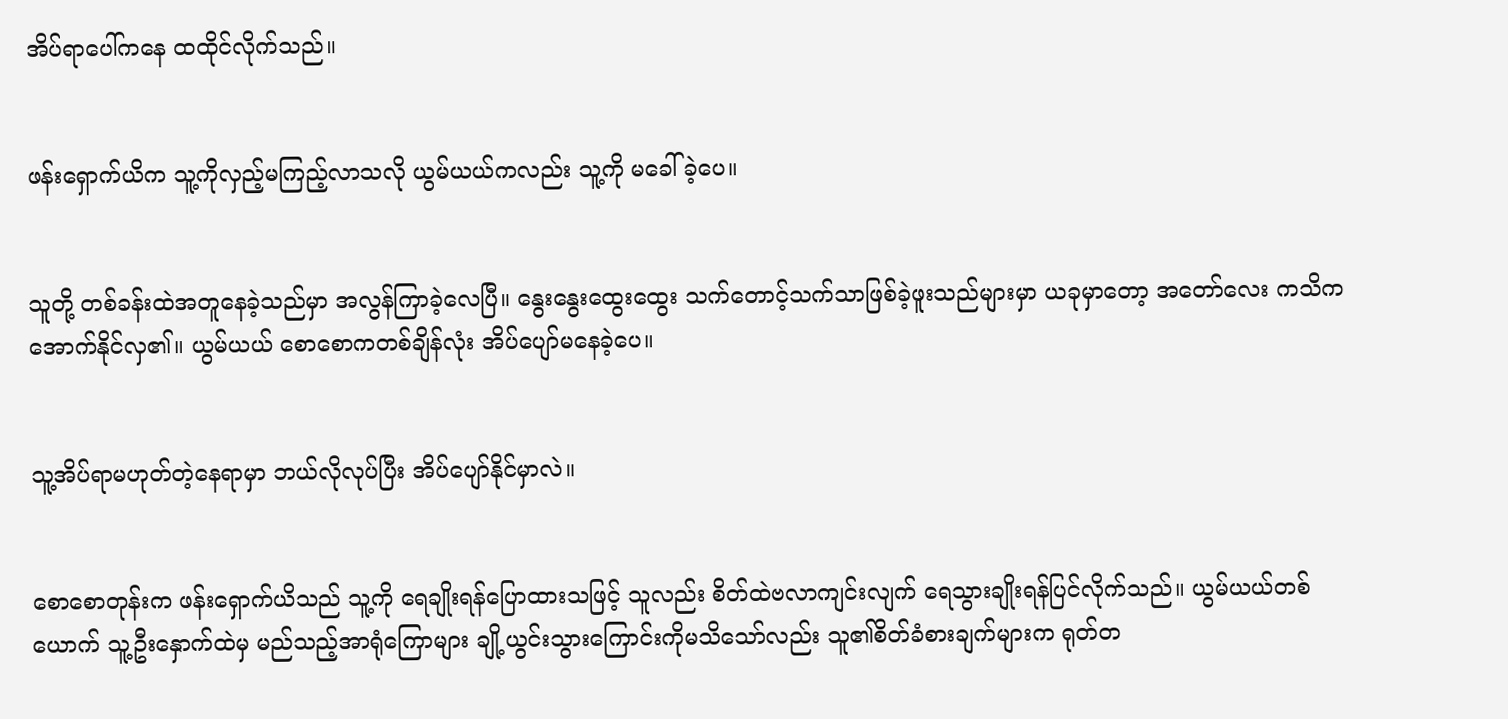အိပ်ရာပေါ်ကနေ ထထိုင်လိုက်သည်။


ဖန်းရှောက်ယိက သူ့ကိုလှည့်မကြည့်လာသလို ယွမ်ယယ်ကလည်း သူ့ကို မခေါ်ခဲ့ပေ။


သူတို့ တစ်ခန်းထဲအတူနေခဲ့သည်မှာ အလွန်ကြာခဲ့လေပြီ။ နွေးနွေးထွေးထွေး သက်တောင့်သက်သာဖြစ်ခဲ့ဖူးသည်များမှာ ယခုမှာတော့ အတော်လေး ကသိကအောက်နိုင်လှ၏။ ယွမ်ယယ် စောစောကတစ်ချိန်လုံး အိပ်ပျော်မနေခဲ့ပေ။


သူ့အိပ်ရာမဟုတ်တဲ့နေရာမှာ ဘယ်လိုလုပ်ပြီး အိပ်ပျော်နိုင်မှာလဲ။


စောစောတုန်းက ဖန်းရှောက်ယိသည် သူ့ကို ရေချိုးရန်ပြောထားသဖြင့် သူလည်း စိတ်ထဲဗလာကျင်းလျက် ရေသွားချိုးရန်ပြင်လိုက်သည်။ ယွမ်ယယ်တစ်ယောက် သူ့ဦးနှောက်ထဲမှ မည်သည့်အာရုံကြောများ ချို့ယွင်းသွားကြောင်းကိုမသိသော်လည်း သူ၏စိတ်ခံစားချက်များက ရုတ်တ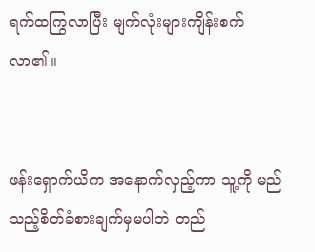ရက်ထကြွလာပြီး မျက်လုံးများကျိန်းစက်လာ၏။


ဖန်းရှောက်ယိက အနောက်လှည့်ကာ သူ့ကို မည်သည့်စိတ်ခံစားချက်မှမပါဘဲ တည်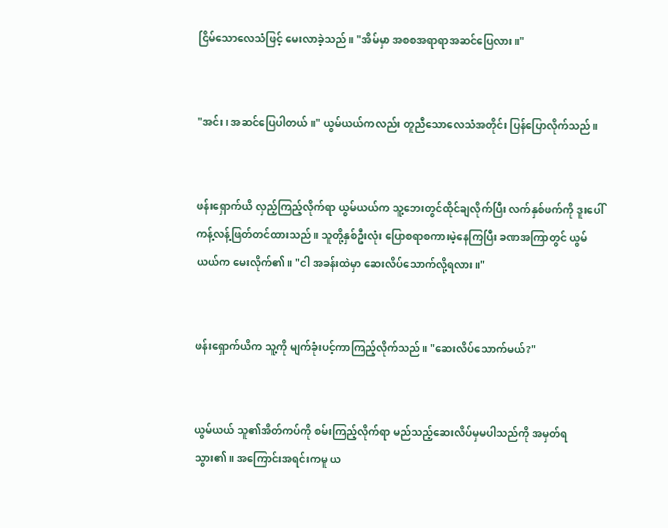ငြိမ်သောလေသံဖြင့် မေးလာခဲ့သည်။ "အိမ်မှာ အစစအရာရာအဆင်ပြေလား။"


"အင်း၊ အဆင်ပြေပါတယ်။" ယွမ်ယယ်ကလည်း တူညီသောလေသံအတိုင်း ပြန်ပြောလိုက်သည်။


ဖန်းရှောက်ယိ လှည့်ကြည့်လိုက်ရာ ယွမ်ယယ်က သူ့ဘေးတွင်ထိုင်ချလိုက်ပြီး လက်နှစ်ဖက်ကို ဒူးပေါ် ကန့်လန့်ဖြတ်တင်ထားသည်။ သူတို့နှစ်ဦးလုံး ပြောစရာစကားမဲ့နေကြပြီး ခဏအကြာတွင် ယွမ်ယယ်က မေးလိုက်၏။ "ငါ အခန်းထဲမှာ ဆေးလိပ်သောက်လို့ရလား။"


ဖန်းရှောက်ယိက သူ့ကို မျက်ခုံးပင့်ကာကြည့်လိုက်သည်။ "ဆေးလိပ်သောက်မယ်?"


ယွမ်ယယ် သူ၏အိတ်ကပ်ကို စမ်းကြည့်လိုက်ရာ မည်သည့်ဆေးလိပ်မှမပါသည်ကို အမှတ်ရသွား၏။ အကြောင်းအရင်းကမူ ယ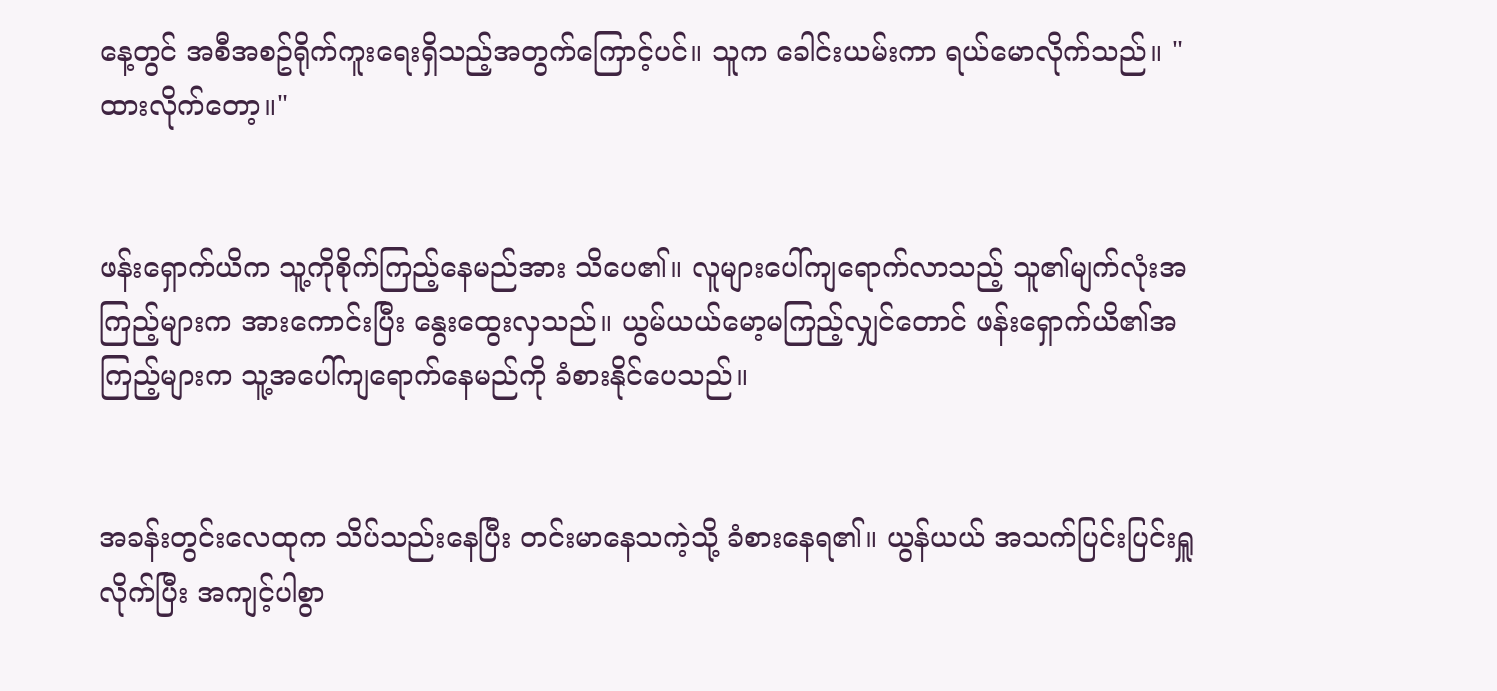နေ့တွင် အစီအစဥ်ရိုက်ကူးရေးရှိသည့်အတွက်ကြောင့်ပင်။ သူက ခေါင်းယမ်းကာ ရယ်မောလိုက်သည်။ "ထားလိုက်တော့။"


ဖန်းရှောက်ယိက သူ့ကိုစိုက်ကြည့်နေမည်အား သိပေ၏။ လူများပေါ်ကျရောက်လာသည့် သူ၏မျက်လုံးအကြည့်များက အားကောင်းပြီး နွေးထွေးလှသည်။ ယွမ်ယယ်မော့မကြည့်လျှင်တောင် ဖန်းရှောက်ယိ၏အကြည့်များက သူ့အပေါ်ကျရောက်နေမည်ကို ခံစားနိုင်ပေသည်။


အခန်းတွင်းလေထုက သိပ်သည်းနေပြီး တင်းမာနေသကဲ့သို့ ခံစားနေရ၏။ ယွန်ယယ် အသက်ပြင်းပြင်းရှူလိုက်ပြီး အကျင့်ပါစွာ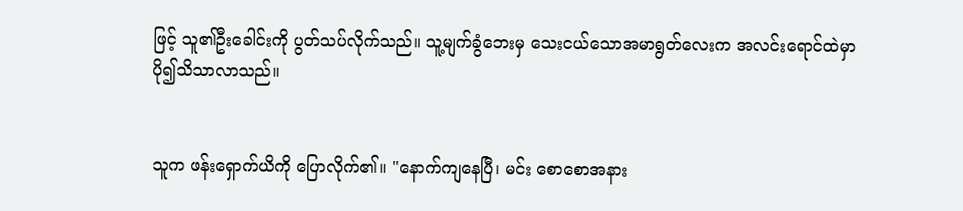ဖြင့် သူ၏ဦးခေါင်းကို ပွတ်သပ်လိုက်သည်။ သူ့မျက်ခွံဘေးမှ သေးငယ်သောအမာရွတ်လေးက အလင်းရောင်ထဲမှာ ပို၍သိသာလာသည်။


သူက ဖန်းရှောက်ယိကို ပြောလိုက်၏။ "နောက်ကျနေပြီ၊ မင်း စောစောအနား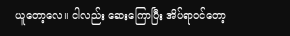ယူတော့လေ။ ငါလည်း ဆေးကြောပြီး အိပ်ရာဝင်တော့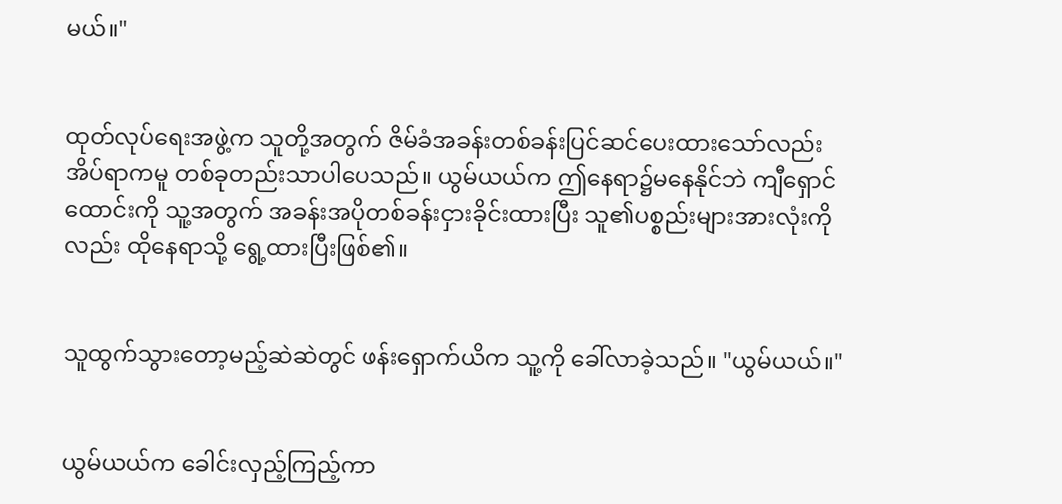မယ်။"


ထုတ်လုပ်ရေးအဖွဲ့က သူတို့အတွက် ဇိမ်ခံအခန်းတစ်ခန်းပြင်ဆင်ပေးထားသော်လည်း အိပ်ရာကမူ တစ်ခုတည်းသာပါပေသည်။ ယွမ်ယယ်က ဤနေရာ၌မနေနိုင်ဘဲ ကျီရှောင်ထောင်းကို သူ့အတွက် အခန်းအပိုတစ်ခန်းငှားခိုင်းထားပြီး သူ၏ပစ္စည်းများအားလုံးကိုလည်း ထိုနေရာသို့ ရွေ့ထားပြီးဖြစ်၏။


သူထွက်သွားတော့မည့်ဆဲဆဲတွင် ဖန်းရှောက်ယိက သူ့ကို ခေါ်လာခဲ့သည်။ "ယွမ်ယယ်။"


ယွမ်ယယ်က ခေါင်းလှည့်ကြည့်ကာ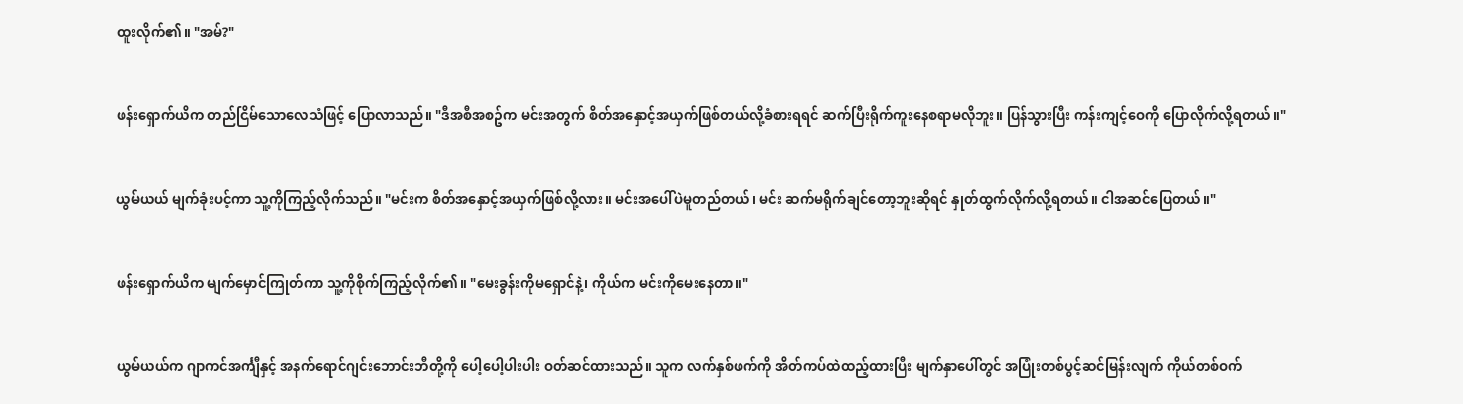ထူးလိုက်၏။ "အမ်?"


ဖန်းရှောက်ယိက တည်ငြိမ်သောလေသံဖြင့် ပြောလာသည်။ "ဒီအစီအစဥ်က မင်းအတွက် စိတ်အနှောင့်အယှက်ဖြစ်တယ်လို့ခံစားရရင် ဆက်ပြီးရိုက်ကူးနေစရာမလိုဘူး။ ပြန်သွားပြီး ကန်းကျင့်ဝေကို ပြောလိုက်လို့ရတယ်။"


ယွမ်ယယ် မျက်ခုံးပင့်ကာ သူ့ကိုကြည့်လိုက်သည်။ "မင်းက စိတ်အနှောင့်အယှက်ဖြစ်လို့လား။ မင်းအပေါ်ပဲမူတည်တယ်၊ မင်း ဆက်မရိုက်ချင်တော့ဘူးဆိုရင် နှုတ်ထွက်လိုက်လို့ရတယ်။ ငါအဆင်ပြေတယ်။"


ဖန်းရှောက်ယိက မျက်မှောင်ကြုတ်ကာ သူ့ကိုစိုက်ကြည့်လိုက်၏။ "မေးခွန်းကိုမရှောင်နဲ့၊ ကိုယ်က မင်းကိုမေးနေတာ။"


ယွမ်ယယ်က ဂျာကင်အင်္ကျီနှင့် အနက်ရောင်ဂျင်းဘောင်းဘီတို့ကို ပေါ့ပေါ့ပါးပါး ဝတ်ဆင်ထားသည်။ သူက လက်နှစ်ဖက်ကို အိတ်ကပ်ထဲထည့်ထားပြီး မျက်နှာပေါ်တွင် အပြုံးတစ်ပွင့်ဆင်မြန်းလျက် ကိုယ်တစ်ဝက်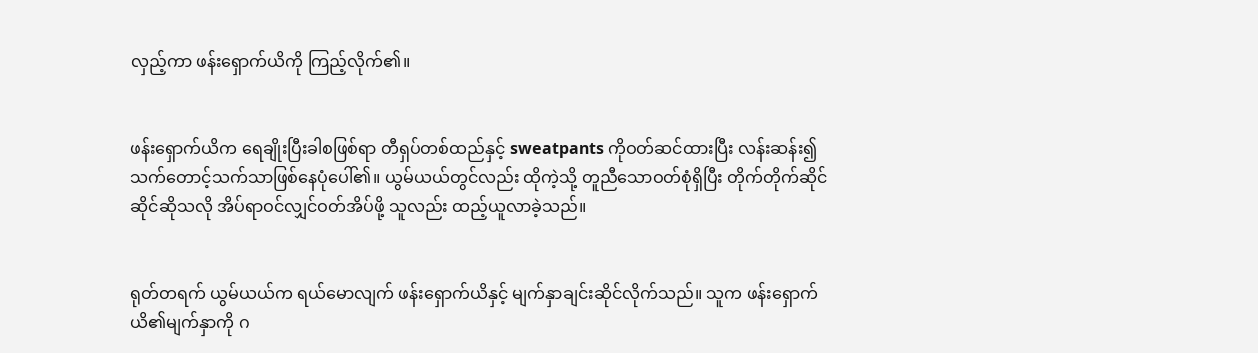လှည့်ကာ ဖန်းရှောက်ယိကို ကြည့်လိုက်၏။


ဖန်းရှောက်ယိက ရေချိုးပြီးခါစဖြစ်ရာ တီရှပ်တစ်ထည်နှင့် sweatpants ကိုဝတ်ဆင်ထားပြီး လန်းဆန်း၍ သက်တောင့်သက်သာဖြစ်နေပုံပေါ်၏။ ယွမ်ယယ်တွင်လည်း ထိုကဲ့သို့ တူညီသောဝတ်စုံရှိပြီး တိုက်တိုက်ဆိုင်ဆိုင်ဆိုသလို အိပ်ရာဝင်လျှင်ဝတ်အိပ်ဖို့ သူလည်း ထည့်ယူလာခဲ့သည်။


ရုတ်တရက် ယွမ်ယယ်က ရယ်မောလျက် ဖန်းရှောက်ယိနှင့် မျက်နှာချင်းဆိုင်လိုက်သည်။ သူက ဖန်းရှောက်ယိ၏မျက်နှာကို ဂ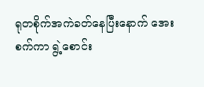ရုတစိုက်အကဲခတ်နေပြီးနောက် အေးစက်ကာ ရွဲ့စောင်း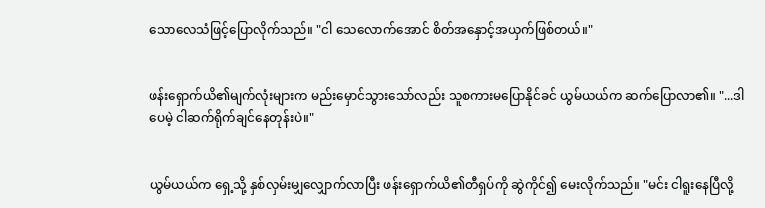သောလေသံဖြင့်ပြောလိုက်သည်။ "ငါ သေလောက်အောင် စိတ်အနှောင့်အယှက်ဖြစ်တယ်။"


ဖန်းရှောက်ယိ၏မျက်လုံးများက မည်းမှောင်သွားသော်လည်း သူစကားမပြောနိုင်ခင် ယွမ်ယယ်က ဆက်ပြောလာ၏။ "...ဒါပေမဲ့ ငါဆက်ရိုက်ချင်နေတုန်းပဲ။"


ယွမ်ယယ်က ရှေ့သို့ နှစ်လှမ်းမျှလျှောက်လာပြီး ဖန်းရှောက်ယိ၏တီရှပ်ကို ဆွဲကိုင်၍ မေးလိုက်သည်။ "မင်း ငါရူးနေပြီလို့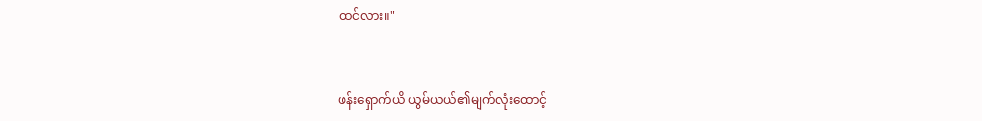ထင်လား။"


ဖန်းရှောက်ယိ ယွမ်ယယ်၏မျက်လုံးထောင့်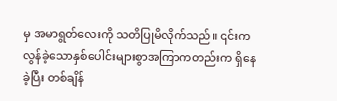မှ အမာရွတ်လေးကို သတိပြုမိလိုက်သည်။ ၎င်းက လွန်ခဲ့သောနှစ်ပေါင်းများစွာအကြာကတည်းက ရှိနေခဲ့ပြီး တစ်ချိန်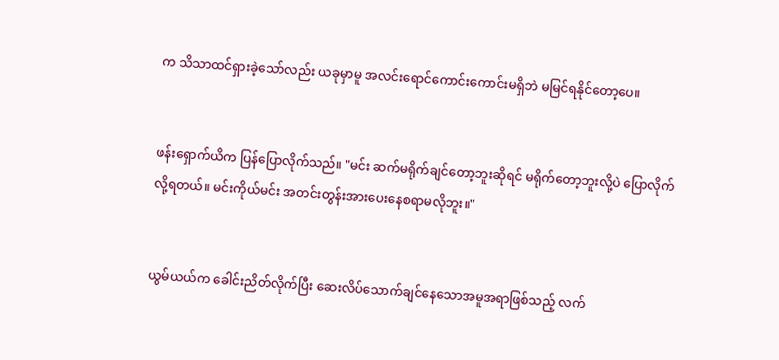က သိသာထင်ရှားခဲ့သော်လည်း ယခုမှာမူ အလင်းရောင်ကောင်းကောင်းမရှိဘဲ မမြင်ရနိုင်တော့ပေ။


ဖန်းရှောက်ယိက ပြန်ပြောလိုက်သည်။ "မင်း ဆက်မရိုက်ချင်တော့ဘူးဆိုရင် မရိုက်တော့ဘူးလို့ပဲ ပြောလိုက်လို့ရတယ်။ မင်းကိုယ်မင်း အတင်းတွန်းအားပေးနေစရာမလိုဘူး။"


ယွမ်ယယ်က ခေါင်းညိတ်လိုက်ပြီး ဆေးလိပ်သောက်ချင်နေသောအမူအရာဖြစ်သည့် လက်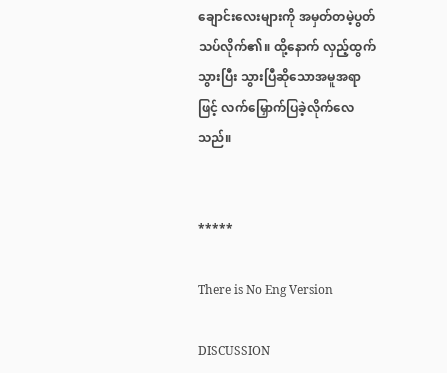ချောင်းလေးများကို အမှတ်တမဲ့ပွတ်သပ်လိုက်၏။ ထို့နောက် လှည့်ထွက်သွားပြီး သွားပြီဆိုသောအမူအရာဖြင့် လက်မြှောက်ပြခဲ့လိုက်လေသည်။


*****

There is No Eng Version

DISCUSSION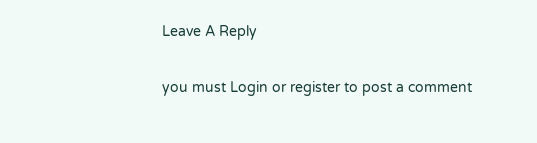Leave A Reply

you must Login or register to post a comment